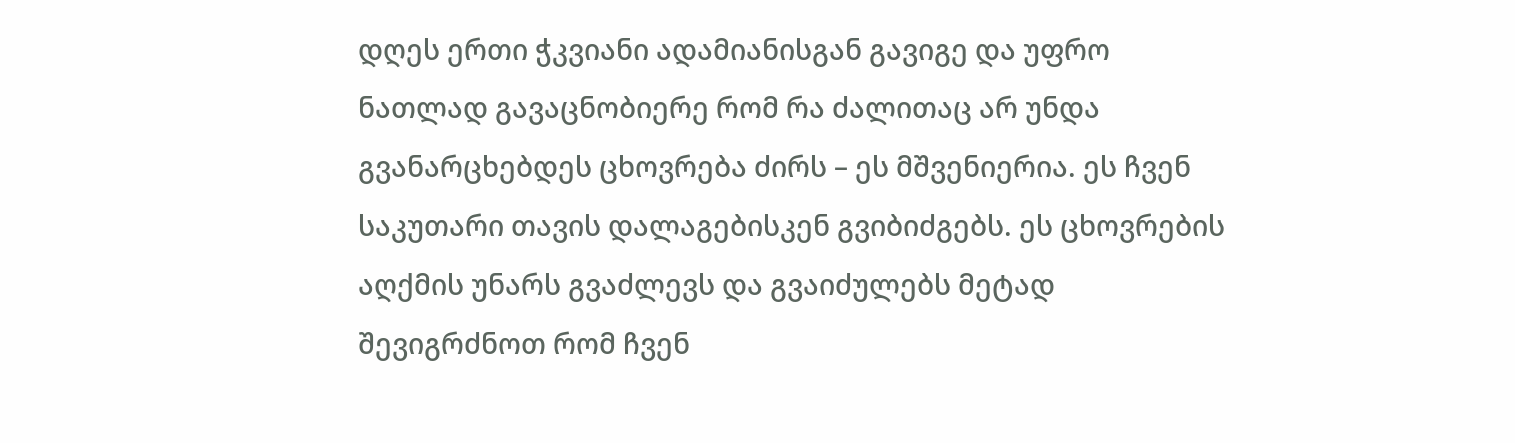დღეს ერთი ჭკვიანი ადამიანისგან გავიგე და უფრო ნათლად გავაცნობიერე რომ რა ძალითაც არ უნდა გვანარცხებდეს ცხოვრება ძირს – ეს მშვენიერია. ეს ჩვენ საკუთარი თავის დალაგებისკენ გვიბიძგებს. ეს ცხოვრების აღქმის უნარს გვაძლევს და გვაიძულებს მეტად შევიგრძნოთ რომ ჩვენ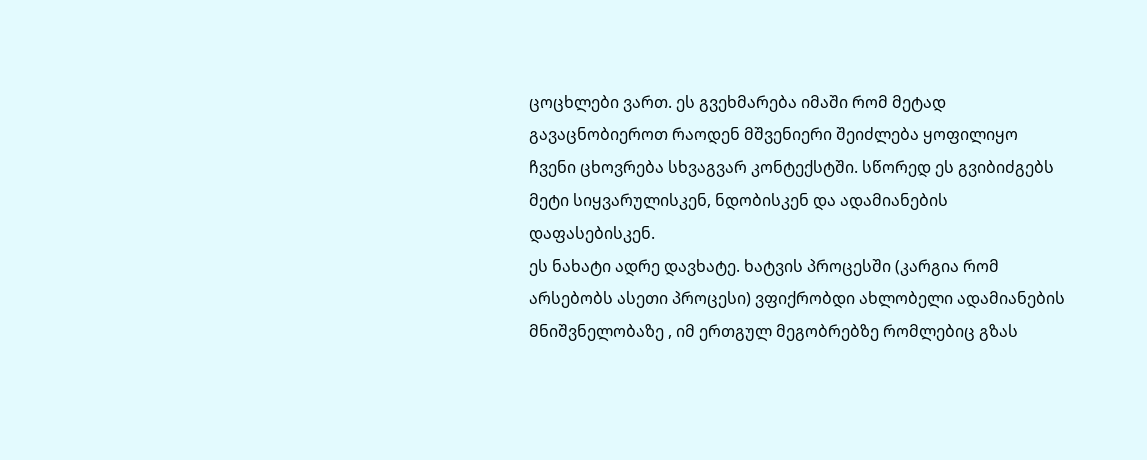ცოცხლები ვართ. ეს გვეხმარება იმაში რომ მეტად გავაცნობიეროთ რაოდენ მშვენიერი შეიძლება ყოფილიყო ჩვენი ცხოვრება სხვაგვარ კონტექსტში. სწორედ ეს გვიბიძგებს მეტი სიყვარულისკენ, ნდობისკენ და ადამიანების დაფასებისკენ.
ეს ნახატი ადრე დავხატე. ხატვის პროცესში (კარგია რომ არსებობს ასეთი პროცესი) ვფიქრობდი ახლობელი ადამიანების მნიშვნელობაზე , იმ ერთგულ მეგობრებზე რომლებიც გზას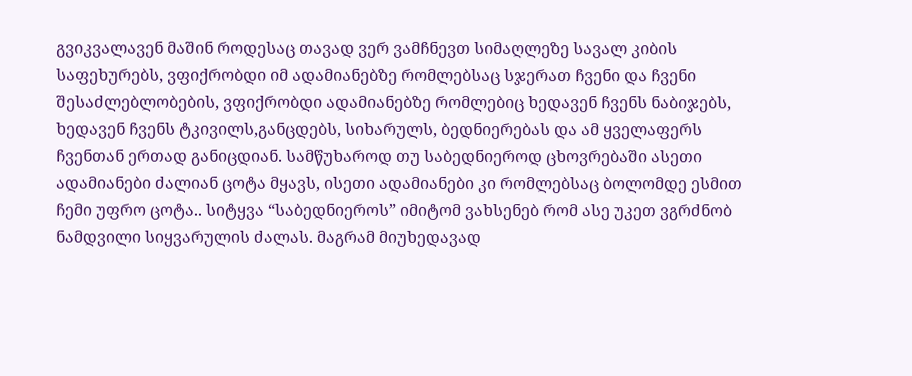გვიკვალავენ მაშინ როდესაც თავად ვერ ვამჩნევთ სიმაღლეზე სავალ კიბის საფეხურებს, ვფიქრობდი იმ ადამიანებზე რომლებსაც სჯერათ ჩვენი და ჩვენი შესაძლებლობების, ვფიქრობდი ადამიანებზე რომლებიც ხედავენ ჩვენს ნაბიჯებს, ხედავენ ჩვენს ტკივილს,განცდებს, სიხარულს, ბედნიერებას და ამ ყველაფერს ჩვენთან ერთად განიცდიან. სამწუხაროდ თუ საბედნიეროდ ცხოვრებაში ასეთი ადამიანები ძალიან ცოტა მყავს, ისეთი ადამიანები კი რომლებსაც ბოლომდე ესმით ჩემი უფრო ცოტა.. სიტყვა “საბედნიეროს” იმიტომ ვახსენებ რომ ასე უკეთ ვგრძნობ ნამდვილი სიყვარულის ძალას. მაგრამ მიუხედავად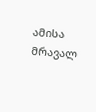ამისა მრავალ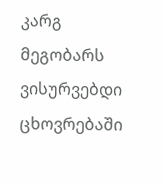კარგ მეგობარს ვისურვებდი ცხოვრებაში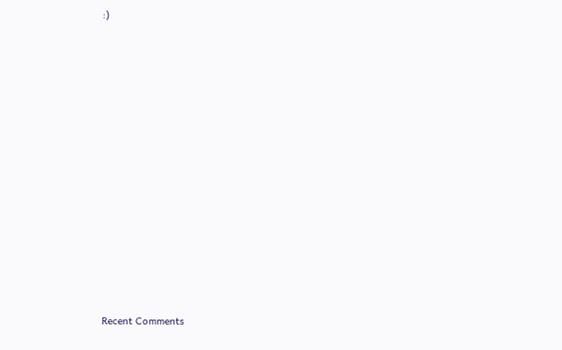:)
















Recent Comments